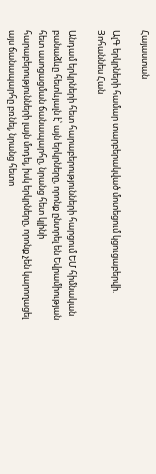Հայաստան

ԱլԳ երկրների համար տարբերակված մոտեցում կցուցաբերվի. Յոհաննես Հան

Անդամ երկրների հետ հարաբերությունների հարցում ԵՄ հիմնական բանաձևը հետևյալն է՝ այն երկրները, որոնք ընտրել են Եվրամիության հետ ասոցացման ճանապարհը, նրանց հետ կլինի հարաբերությունների լայն մոդել, իսկ երկրները, որոնք չեն կարողացել այս ճանապարհը բռնել, նրանց հետո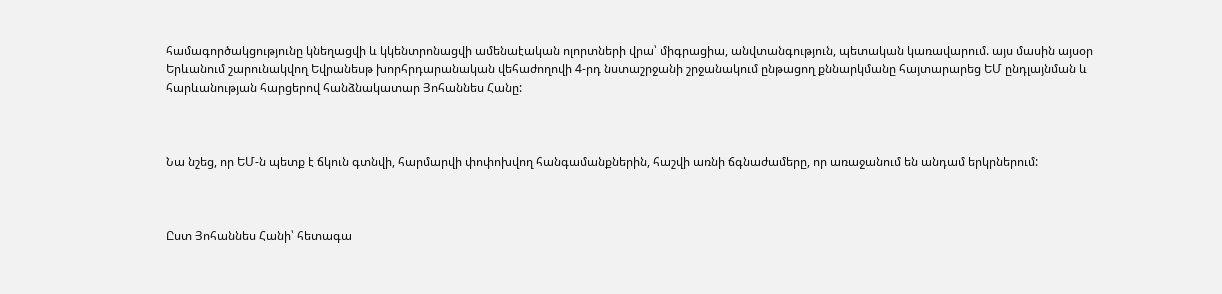համագործակցությունը կնեղացվի և կկենտրոնացվի ամենաէական ոլորտների վրա՝ միգրացիա, անվտանգություն, պետական կառավարում. այս մասին այսօր Երևանում շարունակվող Եվրանեսթ խորհրդարանական վեհաժողովի 4-րդ նստաշրջանի շրջանակում ընթացող քննարկմանը հայտարարեց ԵՄ ընդլայնման և հարևանության հարցերով հանձնակատար Յոհաննես Հանը:



Նա նշեց, որ ԵՄ-ն պետք է ճկուն գտնվի, հարմարվի փոփոխվող հանգամանքներին, հաշվի առնի ճգնաժամերը, որ առաջանում են անդամ երկրներում:



Ըստ Յոհաննես Հանի՝ հետագա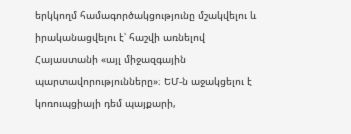երկկողմ համագործակցությունը մշակվելու և իրականացվելու է՝ հաշվի առնելով Հայաստանի «այլ միջազգային պարտավորությունները»։ ԵՄ-ն աջակցելու է կոռուպցիայի դեմ պայքարի,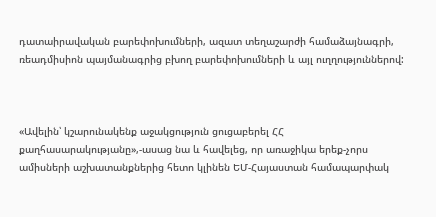դատաիրավական բարեփոխումների, ազատ տեղաշարժի համաձայնագրի, ռեադմիսիոն պայմանագրից բխող բարեփոխումների և այլ ուղղություններով:



«Ավելին՝ կշարունակենք աջակցություն ցուցաբերել ՀՀ քաղհասարակությանը»,-ասաց նա և հավելեց, որ առաջիկա երեք-չորս ամիսների աշխատանքներից հետո կլինեն ԵՄ-Հայաստան համապարփակ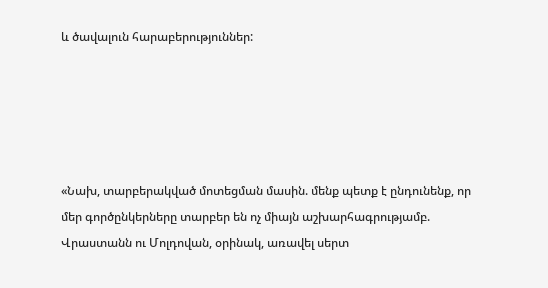և ծավալուն հարաբերություններ:





«Նախ, տարբերակված մոտեցման մասին. մենք պետք է ընդունենք, որ մեր գործընկերները տարբեր են ոչ միայն աշխարհագրությամբ. Վրաստանն ու Մոլդովան, օրինակ, առավել սերտ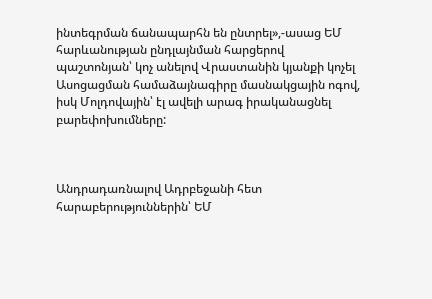ինտեգրման ճանապարհն են ընտրել»,-ասաց ԵՄ հարևանության ընդլայնման հարցերով պաշտոնյան՝ կոչ անելով Վրաստանին կյանքի կոչել Ասոցացման համաձայնագիրը մասնակցային ոգով, իսկ Մոլդովային՝ էլ ավելի արագ իրականացնել բարեփոխումները:



Անդրադառնալով Ադրբեջանի հետ հարաբերություններին՝ ԵՄ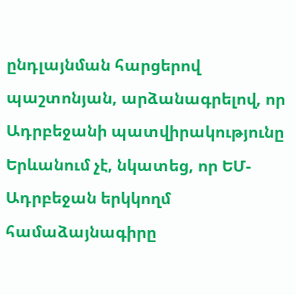ընդլայնման հարցերով պաշտոնյան, արձանագրելով, որ Ադրբեջանի պատվիրակությունը Երևանում չէ, նկատեց, որ ԵՄ-Ադրբեջան երկկողմ համաձայնագիրը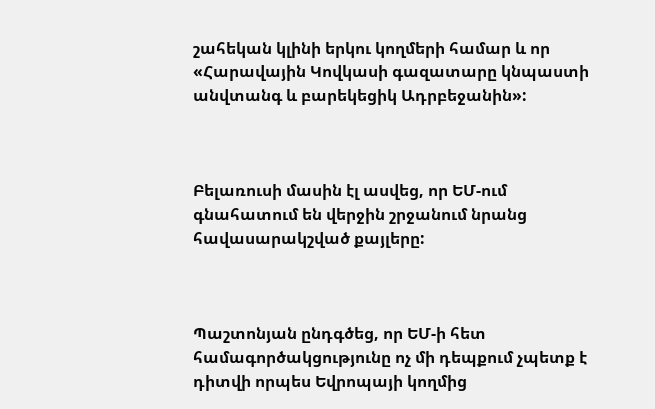շահեկան կլինի երկու կողմերի համար և որ «Հարավային Կովկասի գազատարը կնպաստի անվտանգ և բարեկեցիկ Ադրբեջանին»:



Բելառուսի մասին էլ ասվեց, որ ԵՄ-ում գնահատում են վերջին շրջանում նրանց հավասարակշված քայլերը:



Պաշտոնյան ընդգծեց, որ ԵՄ-ի հետ համագործակցությունը ոչ մի դեպքում չպետք է դիտվի որպես Եվրոպայի կողմից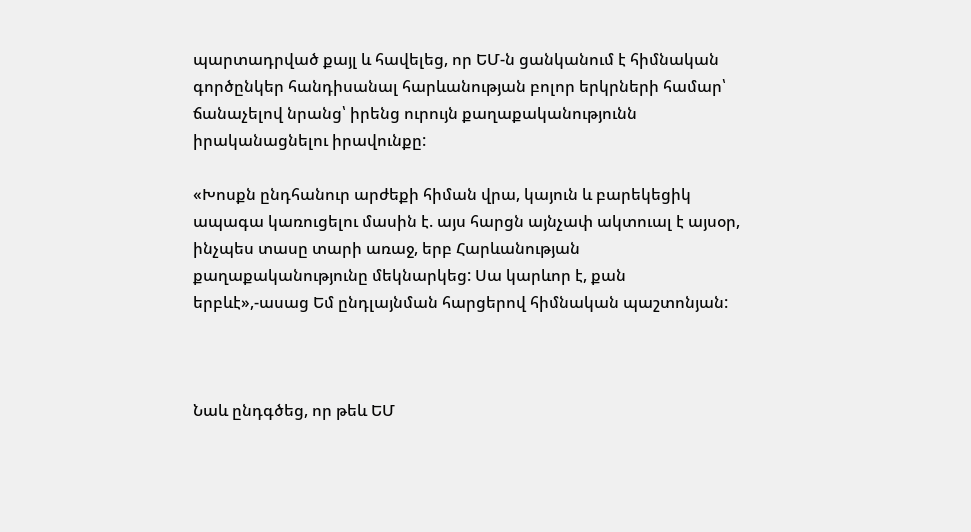պարտադրված քայլ և հավելեց, որ ԵՄ-ն ցանկանում է հիմնական գործընկեր հանդիսանալ հարևանության բոլոր երկրների համար՝ ճանաչելով նրանց՝ իրենց ուրույն քաղաքականությունն իրականացնելու իրավունքը:

«Խոսքն ընդհանուր արժեքի հիման վրա, կայուն և բարեկեցիկ ապագա կառուցելու մասին է. այս հարցն այնչափ ակտուալ է այսօր, ինչպես տասը տարի առաջ, երբ Հարևանության քաղաքականությունը մեկնարկեց: Սա կարևոր է, քան երբևէ»,-ասաց Եմ ընդլայնման հարցերով հիմնական պաշտոնյան:



Նաև ընդգծեց, որ թեև ԵՄ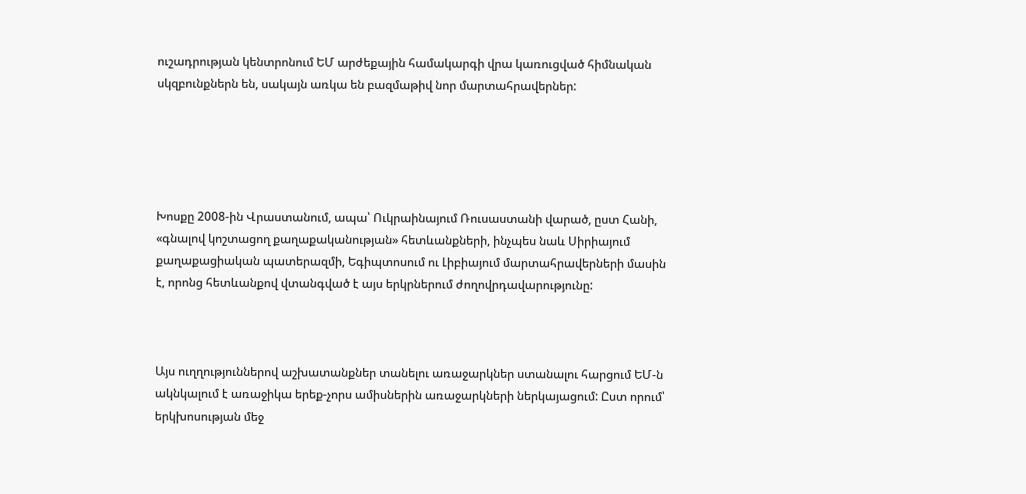ուշադրության կենտրոնում ԵՄ արժեքային համակարգի վրա կառուցված հիմնական սկզբունքներն են, սակայն առկա են բազմաթիվ նոր մարտահրավերներ:





Խոսքը 2008-ին Վրաստանում, ապա՝ Ուկրաինայում Ռուսաստանի վարած, ըստ Հանի, «գնալով կոշտացող քաղաքականության» հետևանքների, ինչպես նաև Սիրիայում քաղաքացիական պատերազմի, Եգիպտոսում ու Լիբիայում մարտահրավերների մասին է, որոնց հետևանքով վտանգված է այս երկրներում ժողովրդավարությունը:



Այս ուղղություններով աշխատանքներ տանելու առաջարկներ ստանալու հարցում ԵՄ-ն ակնկալում է առաջիկա երեք-չորս ամիսներին առաջարկների ներկայացում: Ըստ որում՝ երկխոսության մեջ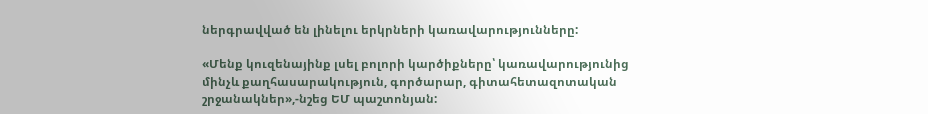ներգրավված են լինելու երկրների կառավարությունները:

«Մենք կուզենայինք լսել բոլորի կարծիքները՝ կառավարությունից մինչև քաղհասարակություն, գործարար, գիտահետազոտական շրջանակներ»,-նշեց ԵՄ պաշտոնյան: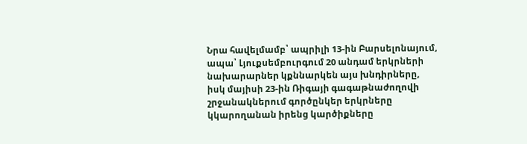Նրա հավելմամբ՝ ապրիլի 13-ին Բարսելոնայում, ապա՝ Լյուքսեմբուրգում 20 անդամ երկրների նախարարներ կքննարկեն այս խնդիրները, իսկ մայիսի 23-ին Ռիգայի գագաթնաժողովի շրջանակներում գործընկեր երկրները կկարողանան իրենց կարծիքները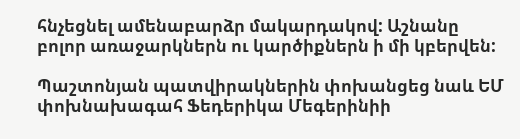հնչեցնել ամենաբարձր մակարդակով: Աշնանը բոլոր առաջարկներն ու կարծիքներն ի մի կբերվեն:

Պաշտոնյան պատվիրակներին փոխանցեց նաև ԵՄ փոխնախագահ Ֆեդերիկա Մեգերինիի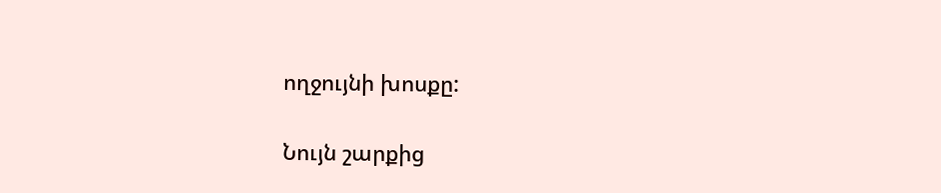ողջույնի խոսքը:

Նույն շարքից